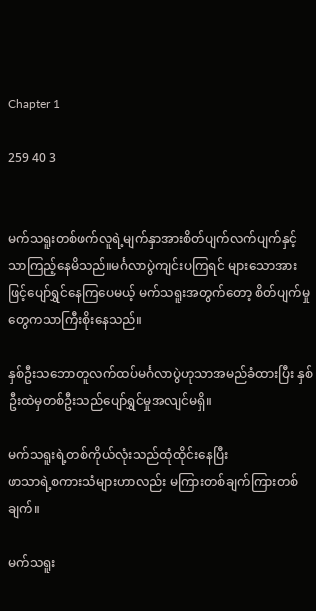Chapter 1

259 40 3


မက်သရူးတစ်ဖက်လူရဲ့မျက်နှာအားစိတ်ပျက်လက်ပျက်နှင့်သာကြည့်နေမိသည်။မင်္ဂလာပွဲကျင်းပကြရင် များသောအားဖြင့်ပျော်ရွှင်နေကြပေမယ့် မက်သရူးအတွက်တော့ စိတ်ပျက်မှုတွေကသာကြီးစိုးနေသည်။

နှစ်ဦးသဘောတူလက်ထပ်မင်္ဂလာပွဲဟုသာအမည်ခံထားပြီး နှစ်ဦးထဲမှတစ်ဦးသည်ပျော်ရွှင်မှုအလျင်မရှိ။

မက်သရူးရဲ့တစ်ကိုယ်လုံးသည်ထုံထိုင်းနေပြီး
ဖာသာရဲ့စကားသံများဟာလည်း မကြားတစ်ချက်ကြားတစ်ချက်။

မက်သရူး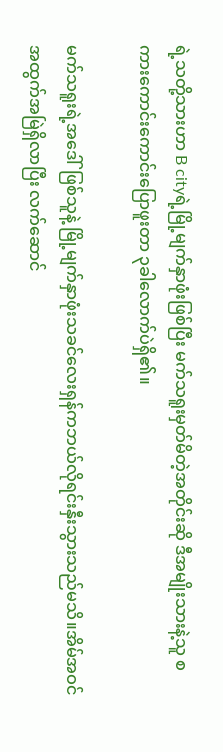ရဲ့သတို့သားဟာ B cityရဲ့မြို့မျက်နှာဖုံးဖြစ်ပြီး မက်သရူးမှတ်မိတဲ့အတိုင်းဆို ဒီအမျိုးသားနဲ့သူ စကားကောင်းကောင်းပြောဖူးတာ ၃ခါလောက်ပဲရှိ၏။

မက်သရူးရဲ့အဒေါ်ဖြစ်သူနဲ့ မြို့မျက်နှာဖုံးသခင်လေးရှန်ကဘယ်လိုရင်းနှီးသွားသည်မသိ။အိမ်အဝင်အထွက်အမြဲရှိလာပြီး လက်ဆောင်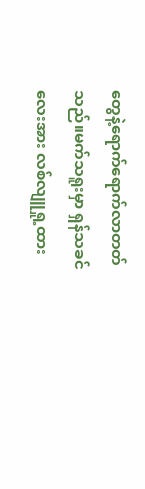တွေနဲ့ရောက်ရောက်လာတတ်သည်။မက်သရူးမှာ ရှန်သခင်လေးအား လစ်လျူရှု့ထား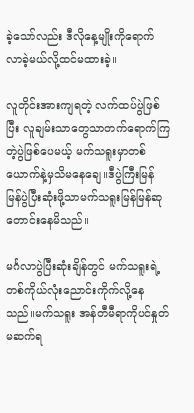ခဲ့သော်လည်း ဒီလိုနေ့မျိုးကိုရောက်လာခဲ့မယ်လို့ထင်မထားခဲ့။

လူတိုင်းအားကျရတဲ့ လက်ထပ်ပွဲဖြစ်ပြီး လူချမ်းသာတွေသာတက်ရောက်ကြတဲ့ပွဲဖြစ်ပေမယ့် မက်သရူးမှာတစ်ယောက်နဲ့မှသိမနေချေ။ဒီပွဲကြီးမြန်မြန်ပွဲပြီးဆုံးဖို့သာမက်သရူးမြန်မြန်ဆုတောင်းနေမိသည်။

မင်္ဂလာပွဲပြီးဆုံးချိန်တွင် မက်သရူးရဲ့တစ်ကိုယ်လုံးညောင်းကိုက်လို့နေသည်။မက်သရူး အန်တီမီရာကိုပင်နှုတ်မဆက်ရ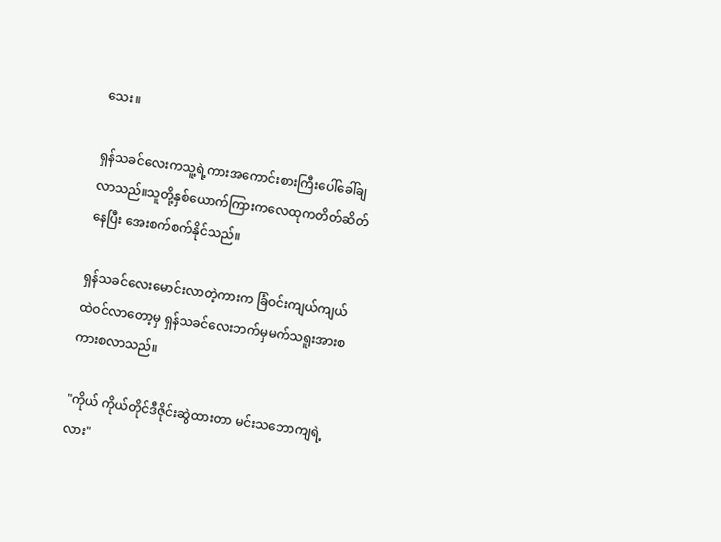သေး။

ရှန်သခင်လေးကသူ့ရဲ့ကားအကောင်းစားကြီးပေါ်ခေါ်ချလာသည်။‌သူတို့နှစ်ယောက်ကြားကလေထုကတိတ်ဆိတ်နေပြီး အေးစက်စက်နိုင်သည်။

ရှန်သခင်လေးမောင်းလာတဲ့ကားက ခြံဝင်းကျယ်ကျယ်ထဲဝင်လာတော့မှ ရှန်သခင်လေးဘက်မှမက်သရူးအားစကားစလာသည်။

"ကိုယ် ကိုယ်တိုင်ဒီဇိုင်းဆွဲထားတာ မင်းသဘောကျရဲ့လား"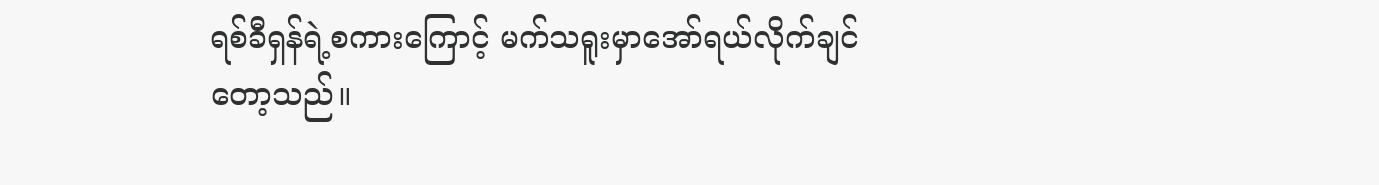ရစ်ခီရှန်ရဲ့စကားကြောင့် မက်သရူးမှာအော်ရယ်လိုက်ချင်တော့သည်။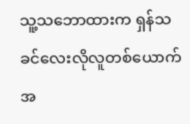သူ့သဘောထားက ရှန်သခင်လေးလိုလူတစ်ယောက်အ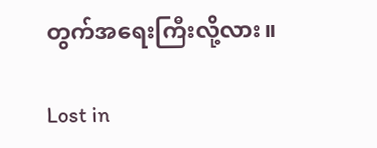တွက်အရေးကြီးလို့လား။

Lost in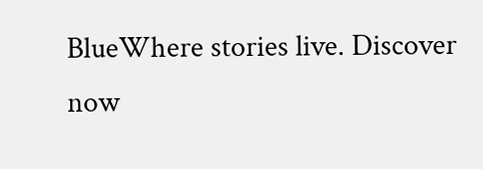BlueWhere stories live. Discover now